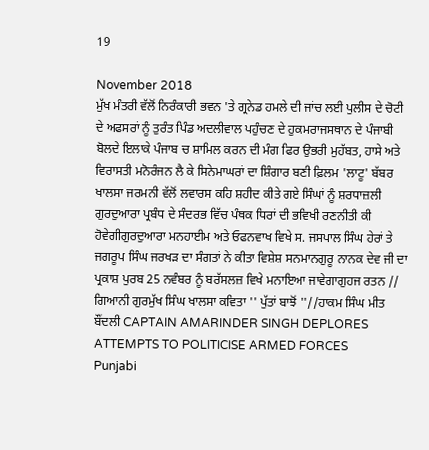19

November 2018
ਮੁੱਖ ਮੰਤਰੀ ਵੱਲੋਂ ਨਿਰੰਕਾਰੀ ਭਵਨ 'ਤੇ ਗ੍ਰਨੇਡ ਹਮਲੇ ਦੀ ਜਾਂਚ ਲਈ ਪੁਲੀਸ ਦੇ ਚੋਟੀ ਦੇ ਅਫਸਰਾਂ ਨੂੰ ਤੁਰੰਤ ਪਿੰਡ ਅਦਲੀਵਾਲ ਪਹੁੰਚਣ ਦੇ ਹੁਕਮਰਾਜਸਥਾਨ ਦੇ ਪੰਜਾਬੀ ਬੋਲਦੇ ਇਲਾਕੇ ਪੰਜਾਬ ਚ ਸ਼ਾਮਿਲ ਕਰਨ ਦੀ ਮੰਗ ਫਿਰ ਉਭਰੀ ਮੁਹੱਬਤ, ਹਾਸੇ ਅਤੇ ਵਿਰਾਸਤੀ ਮਨੋਰੰਜਨ ਲੈ ਕੇ ਸਿਨੇਮਾਘਰਾਂ ਦਾ ਸ਼ਿੰਗਾਰ ਬਣੀ ਫ਼ਿਲਮ 'ਲਾਟੂ' ਬੱਬਰ ਖਾਲਸਾ ਜਰਮਨੀ ਵੱਲੋਂ ਲਵਾਰਸ ਕਹਿ ਸ਼ਹੀਦ ਕੀਤੇ ਗਏ ਸਿੰਘਾਂ ਨੂੰ ਸ਼ਰਧਾਜ਼ਲੀ ਗੁਰਦੁਆਰਾ ਪ੍ਰਬੰਧ ਦੇ ਸੰਦਰਭ ਵਿੱਚ ਪੰਥਕ ਧਿਰਾਂ ਦੀ ਭਵਿਖੀ ਰਣਨੀਤੀ ਕੀ ਹੋਵੇਗੀਗੁਰਦੁਆਰਾ ਮਨਹਾਈਮ ਅਤੇ ਓਫਨਵਾਖ ਵਿਖੇ ਸ. ਜਸਪਾਲ ਸਿੰਘ ਹੇਰਾਂ ਤੇ ਜਗਰੂਪ ਸਿੰਘ ਜਰਖੜ ਦਾ ਸੰਗਤਾਂ ਨੇ ਕੀਤਾ ਵਿਸ਼ੇਸ਼ ਸਨਮਾਨਗੁਰੂ ਨਾਨਕ ਦੇਵ ਜੀ ਦਾ ਪ੍ਰਕਾਸ਼ ਪੁਰਬ 25 ਨਵੰਬਰ ਨੂੰ ਬਰੱਸਲਜ਼ ਵਿਖੇ ਮਨਾਇਆ ਜਾਵੇਗਾਗੁਹਜ ਰਤਨ // ਗਿਆਨੀ ਗੁਰਮੁੱਖ ਸਿੰਘ ਖਾਲਸਾ ਕਵਿਤਾ '' ਪੁੱਤਾਂ ਬਾਝੋਂ ''//ਹਾਕਮ ਸਿੰਘ ਮੀਤ ਬੌਂਦਲੀ CAPTAIN AMARINDER SINGH DEPLORES ATTEMPTS TO POLITICISE ARMED FORCES
Punjabi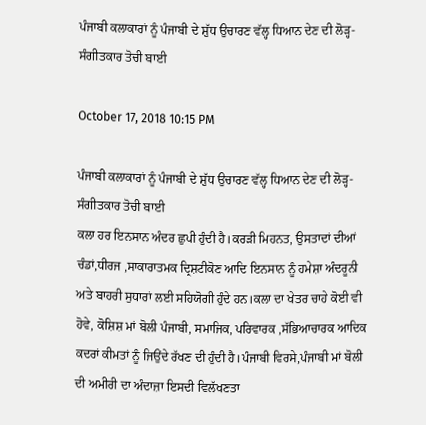ਪੰਜਾਬੀ ਕਲਾਕਾਰਾਂ ਨੂੰ ਪੰਜਾਬੀ ਦੇ ਸ਼ੁੱਧ ਉਚਾਰਣ ਵੱਲ੍ਹ ਧਿਆਨ ਦੇਣ ਦੀ ਲੋੜ੍ਹ-ਸੰਗੀਤਕਾਰ ਤੋਚੀ ਬਾਈ

October 17, 2018 10:15 PM

ਪੰਜਾਬੀ ਕਲਾਕਾਰਾਂ ਨੂੰ ਪੰਜਾਬੀ ਦੇ ਸ਼ੁੱਧ ਉਚਾਰਣ ਵੱਲ੍ਹ ਧਿਆਨ ਦੇਣ ਦੀ ਲੋੜ੍ਹ-ਸੰਗੀਤਕਾਰ ਤੋਚੀ ਬਾਈ
ਕਲਾ ਹਰ ਇਨਸਾਨ ਅੰਦਰ ਛੁਪੀ ਹੁੰਦੀ ਹੈ।ਕਰੜੀ ਮਿਹਨਤ, ਉਸਤਾਦਾਂ ਦੀਆਂ ਚੰਡਾਂ,ਧੀਰਜ ,ਸਾਕਾਰਾਤਮਕ ਦ੍ਰਿਸ਼ਟੀਕੋਣ ਆਦਿ ਇਨਸਾਨ ਨੂੰ ਹਮੇਸ਼ਾ ਅੰਦਰੂਨੀ ਅਤੇ ਬਾਹਰੀ ਸੁਧਾਰਾਂ ਲਈ ਸਹਿਯੋਗੀ ਹੁੰਦੇ ਹਨ।ਕਲਾ ਦਾ ਖੇਤਰ ਚਾਹੇ ਕੋਈ ਵੀ ਹੋਵੇ, ਕੋਸ਼ਿਸ਼ ਮਾਂ ਬੋਲੀ ਪੰਜਾਬੀ, ਸਮਾਜਿਕ, ਪਰਿਵਾਰਕ ,ਸੱਭਿਆਚਾਰਕ ਆਦਿਕ ਕਦਰਾਂ ਕੀਮਤਾਂ ਨੂੰ ਜਿਉਂਦੇ ਰੱਖਣ ਦੀ ਹੁੰਦੀ ਹੈ।ਪੰਜਾਬੀ ਵਿਰਸੇ,ਪੰਜਾਬੀ ਮਾਂ ਬੋਲੀ ਦੀ ਅਮੀਰੀ ਦਾ ਅੰਦਾਜ਼ਾ ਇਸਦੀ ਵਿਲੱਖਣਤਾ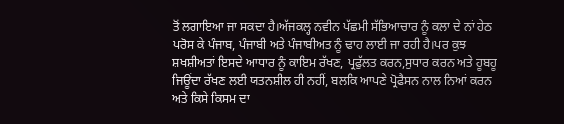ਤੋਂ ਲਗਾਇਆ ਜਾ ਸਕਦਾ ਹੈ।ਅੱਜਕਲ੍ਹ ਨਵੀਨ ਪੱਛਮੀ ਸੱਭਿਆਚਾਰ ਨੂੰ ਕਲਾ ਦੇ ਨਾਂ ਹੇਠ ਪਰੋਸ ਕੇ ਪੰਜਾਬ, ਪੰਜਾਬੀ ਅਤੇ ਪੰਜਾਬੀਅਤ ਨੂੰ ਢਾਹ ਲਾਈ ਜਾ ਰਹੀ ਹੈ।ਪਰ ਕੁਝ ਸ਼ਖਸ਼ੀਅਤਾਂ ਇਸਦੇ ਆਧਾਰ ਨੂੰ ਕਾਇਮ ਰੱਖਣ, ਪ੍ਰਫੁੱਲਤ ਕਰਨ,ਸੁਧਾਰ ਕਰਨ ਅਤੇ ਹੂਬਹੂ ਜਿਊਂਦਾ ਰੱਖਣ ਲਈ ਯਤਨਸ਼ੀਲ ਹੀ ਨਹੀਂ, ਬਲਕਿ ਆਪਣੇ ਪ੍ਰੋਫੈਸਨ ਨਾਲ ਨਿਆਂ ਕਰਨ ਅਤੇ ਕਿਸੇ ਕਿਸਮ ਦਾ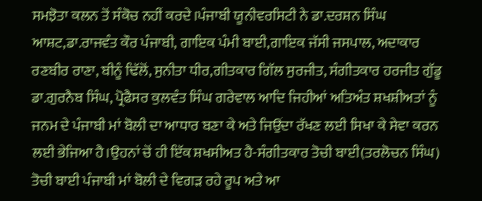ਸਮਝੋਤਾ ਕਲਨ ਤੋਂ ਸੰਕੋਚ ਨਹੀਂ ਕਰਦੇ।ਪੰਜਾਬੀ ਯੂਨੀਵਰਸਿਟੀ ਨੇ ਡਾ.ਦਰਸ਼ਨ ਸਿੰਘ ਆਸ਼ਟ,ਡਾ.ਰਾਜਵੰਤ ਕੌਰ ਪੰਜਾਬੀ, ਗਾਇਕ ਪੰਮੀ ਬਾਈ,ਗਾਇਕ ਜੱਸੀ ਜਸਪਾਲ, ਅਦਾਕਾਰ ਰਣਬੀਰ ਰਾਣਾ, ਬੀਨੂੰ ਢਿੱਲੋਂ, ਸੁਨੀਤਾ ਧੀਰ,ਗੀਤਕਾਰ ਗਿੱਲ ਸੁਰਜੀਤ, ਸੰਗੀਤਕਾਰ ਹਰਜੀਤ ਗੁੱਡੂ ਡਾ.ਗੁਰਨੈਬ ਸਿੰਘ, ਪ੍ਰੋਫੈਸਰ ਕੁਲਵੰਤ ਸਿੰਘ ਗਰੇਵਾਲ ਆਦਿ ਜਿਹੀਆਂ ਅਤਿਅੰਤ ਸ਼ਖਸ਼ੀਅਤਾਂ ਨੂੰ ਜਨਮ ਦੇ ਪੰਜਾਬੀ ਮਾਂ ਬੋਲੀ ਦਾ ਆਧਾਰ ਬਣਾ ਕੇ ਅਤੇ ਜਿਉਂਦਾ ਰੱਖਣ ਲਈ ਸਿਖਾ ਕੇ ਸੇਵਾ ਕਰਨ ਲਈ ਭੇਜਿਆ ਹੈ।ਉਹਨਾਂ ਚੋਂ ਹੀ ਇੱਕ ਸ਼ਖਸੀਅਤ ਹੈ-ਸੰਗੀਤਕਾਰ ਤੋਚੀ ਬਾਈ(ਤਰਲੋਚਨ ਸਿੰਘ)
ਤੋਚੀ ਬਾਈ ਪੰਜਾਬੀ ਮਾਂ ਬੋਲੀ ਦੇ ਵਿਗੜ ਰਹੇ ਰੂਪ ਅਤੇ ਆ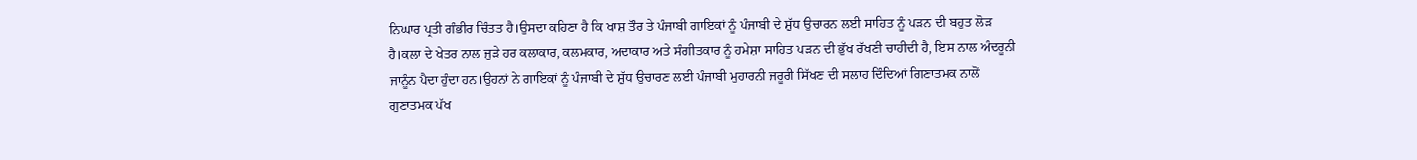ਨਿਘਾਰ ਪ੍ਰਤੀ ਗੰਭੀਰ ਚਿੰਤਤ ਹੈ।ਉਸਦਾ ਕਹਿਣਾ ਹੈ ਕਿ ਖਾਸ਼ ਤੌਰ ਤੇ ਪੰਜਾਬੀ ਗਾਇਕਾਂ ਨੂੰ ਪੰਜਾਬੀ ਦੇ ਸ਼ੁੱਧ ਉਚਾਰਨ ਲਈ ਸਾਹਿਤ ਨੂੰ ਪੜਨ ਦੀ ਬਹੁਤ ਲੋੜ ਹੈ।ਕਲਾ ਦੇ ਖੇਤਰ ਨਾਲ ਜੁੜੇ ਹਰ ਕਲਾਕਾਰ, ਕਲਮਕਾਰ, ਅਦਾਕਾਰ ਅਤੇ ਸੰਗੀਤਕਾਰ ਨੂੰ ਹਮੇਸ਼ਾ ਸਾਹਿਤ ਪੜਨ ਦੀ ਭੁੱਖ ਰੱਖਣੀ ਚਾਹੀਦੀ ਹੈ, ਇਸ ਨਾਲ ਅੰਦਰੂਨੀ ਜਾਨੂੰਨ ਪੈਦਾ ਹੁੰਦਾ ਹਨ।ਉਹਨਾਂ ਨੇ ਗਾਇਕਾਂ ਨੂੰ ਪੰਜਾਬੀ ਦੇ ਸ਼ੁੱਧ ਉਚਾਰਣ ਲਈ ਪੰਜਾਬੀ ਮੁਹਾਰਨੀ ਜਰੂਰੀ ਸਿੱਖਣ ਦੀ ਸਲਾਹ ਦਿੰਦਿਆਂ ਗਿਣਾਤਮਕ ਨਾਲੋਂ ਗੁਣਾਤਮਕ ਪੱਖ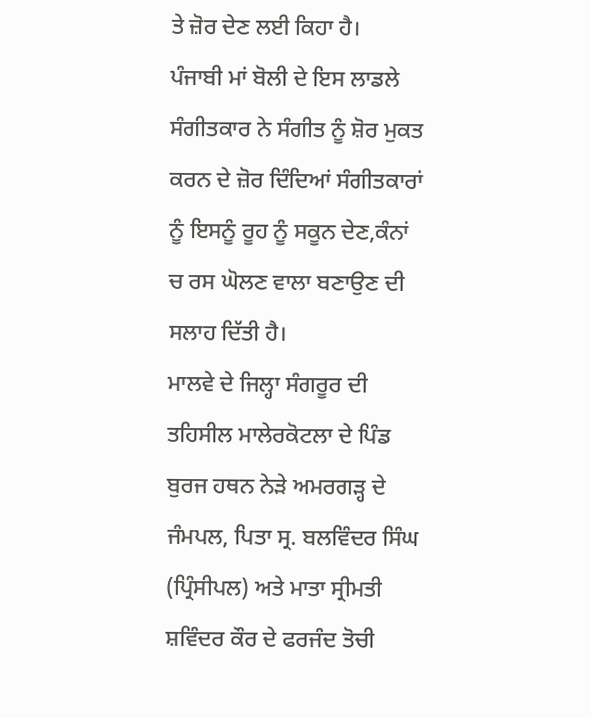ਤੇ ਜ਼ੋਰ ਦੇਣ ਲਈ ਕਿਹਾ ਹੈ।
ਪੰਜਾਬੀ ਮਾਂ ਬੋਲੀ ਦੇ ਇਸ ਲਾਡਲੇ ਸੰਗੀਤਕਾਰ ਨੇ ਸੰਗੀਤ ਨੂੰ ਸ਼ੋਰ ਮੁਕਤ ਕਰਨ ਦੇ ਜ਼ੋਰ ਦਿੰਦਿਆਂ ਸੰਗੀਤਕਾਰਾਂ ਨੂੰ ਇਸਨੂੰ ਰੂਹ ਨੂੰ ਸਕੂਨ ਦੇਣ,ਕੰਨਾਂ ਚ ਰਸ ਘੋਲਣ ਵਾਲਾ ਬਣਾਉਣ ਦੀ ਸਲਾਹ ਦਿੱਤੀ ਹੈ।
ਮਾਲਵੇ ਦੇ ਜਿਲ੍ਹਾ ਸੰਗਰੂਰ ਦੀ ਤਹਿਸੀਲ ਮਾਲੇਰਕੋਟਲਾ ਦੇ ਪਿੰਡ ਬੁਰਜ ਹਥਨ ਨੇੜੇ ਅਮਰਗੜ੍ਹ ਦੇ ਜੰਮਪਲ, ਪਿਤਾ ਸ੍ਰ. ਬਲਵਿੰਦਰ ਸਿੰਘ (ਪ੍ਰਿੰਸੀਪਲ) ਅਤੇ ਮਾਤਾ ਸ੍ਰੀਮਤੀ ਸ਼ਵਿੰਦਰ ਕੌਰ ਦੇ ਫਰਜੰਦ ਤੋਚੀ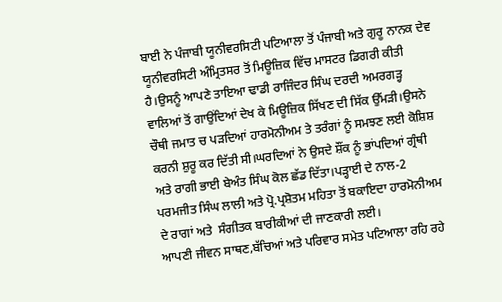ਬਾਈ ਨੇ ਪੰਜਾਬੀ ਯੂਨੀਵਰਸਿਟੀ ਪਟਿਆਲਾ ਤੋਂ ਪੰਜਾਬੀ ਅਤੇ ਗੁਰੂ ਨਾਨਕ ਦੇਵ ਯੂਨੀਵਰਸਿਟੀ ਅੰਮ੍ਰਿਤਸਰ ਤੋਂ ਮਿਊਜ਼ਿਕ ਵਿੱਚ ਮਾਸਟਰ ਡਿਗਰੀ ਕੀਤੀ ਹੈ।ਉਸਨੂੰ ਆਪਣੇ ਤਾਇਆ ਢਾਡੀ ਰਾਜਿੰਦਰ ਸਿੰਘ ਦਰਦੀ ਅਮਰਗੜ੍ਹ ਵਾਲਿਆਂ ਤੋਂ ਗਾਉਂਦਿਆਂ ਦੇਖ ਕੇ ਮਿਊਜ਼ਿਕ ਸਿੱਖਣ ਦੀ ਸਿੱਕ ਉੱਮੜੀ।ਉਸਨੇ ਚੌਥੀ ਜਮਾਤ ਚ ਪੜਦਿਆਂ ਹਾਰਮੋਨੀਅਮ ਤੇ ਤਰੰਗਾਂ ਨੂੰ ਸਮਝਣ ਲਈ ਕੋਸ਼ਿਸ਼ ਕਰਨੀ ਸ਼ੁਰੂ ਕਰ ਦਿੱਤੀ ਸੀ।ਘਰਦਿਆਂ ਨੇ ਉਸਦੇ ਸ਼ੌਂਕ ਨੂੰ ਭਾਂਪਦਿਆਂ ਗ੍ਰੰਥੀ ਅਤੇ ਰਾਗੀ ਭਾਈ ਬੇਅੰਤ ਸਿੰਘ ਕੋਲ ਛੱਡ ਦਿੱਤਾ।ਪੜ੍ਹਾਈ ਦੇ ਨਾਲ-2 ਪਰਮਜੀਤ ਸਿੰਘ ਲਾਲੀ ਅਤੇ ਪ੍ਰੋ.ਪ੍ਰਸ਼ੋਤਮ ਮਹਿਤਾ ਤੋਂ ਬਕਾਇਦਾ ਹਾਰਮੋਨੀਅਮ ਦੇ ਰਾਗਾਂ ਅਤੇ  ਸੰਗੀਤਕ ਬਾਰੀਕੀਆਂ ਦੀ ਜਾਣਕਾਰੀ ਲਈ।
ਆਪਣੀ ਜੀਵਨ ਸਾਥਣ,ਬੱਚਿਆਂ ਅਤੇ ਪਰਿਵਾਰ ਸਮੇਤ ਪਟਿਆਲਾ ਰਹਿ ਰਹੇ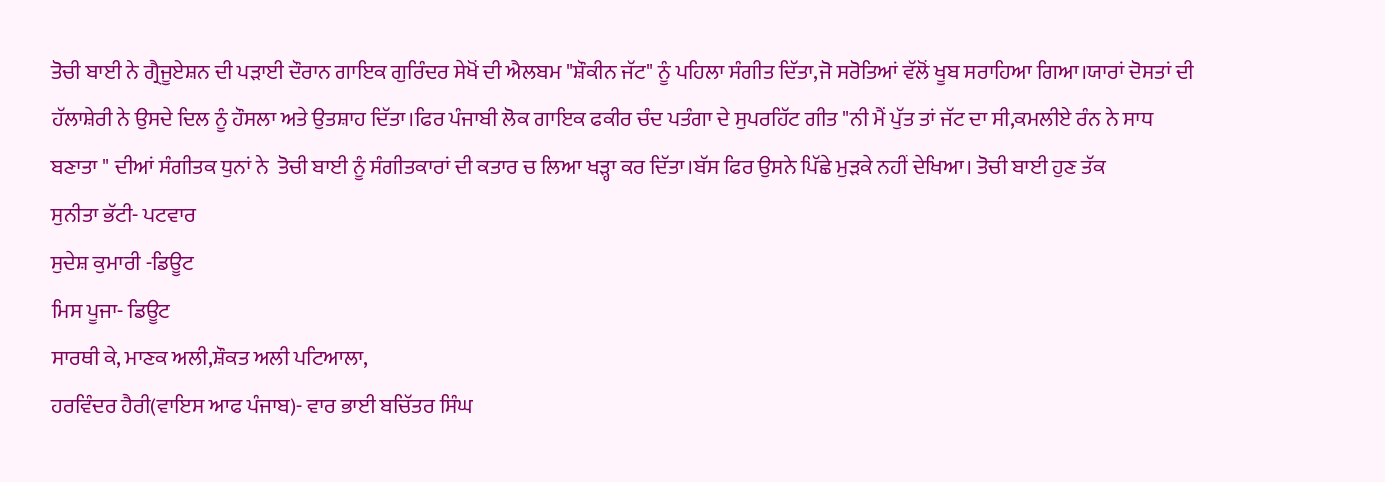ਤੋਚੀ ਬਾਈ ਨੇ ਗ੍ਰੈਜੂਏਸ਼ਨ ਦੀ ਪੜਾਈ ਦੌਰਾਨ ਗਾਇਕ ਗੁਰਿੰਦਰ ਸੇਖੋਂ ਦੀ ਐਲਬਮ "ਸ਼ੌਕੀਨ ਜੱਟ" ਨੂੰ ਪਹਿਲਾ ਸੰਗੀਤ ਦਿੱਤਾ,ਜੋ ਸਰੋਤਿਆਂ ਵੱਲੋਂ ਖੂਬ ਸਰਾਹਿਆ ਗਿਆ।ਯਾਰਾਂ ਦੋਸਤਾਂ ਦੀ ਹੱਲਾਸ਼ੇਰੀ ਨੇ ਉਸਦੇ ਦਿਲ ਨੂੰ ਹੌਸਲਾ ਅਤੇ ਉਤਸ਼ਾਹ ਦਿੱਤਾ।ਫਿਰ ਪੰਜਾਬੀ ਲੋਕ ਗਾਇਕ ਫਕੀਰ ਚੰਦ ਪਤੰਗਾ ਦੇ ਸੁਪਰਹਿੱਟ ਗੀਤ "ਨੀ ਮੈਂ ਪੁੱਤ ਤਾਂ ਜੱਟ ਦਾ ਸੀ,ਕਮਲੀਏ ਰੰਨ ਨੇ ਸਾਧ ਬਣਾਤਾ " ਦੀਆਂ ਸੰਗੀਤਕ ਧੁਨਾਂ ਨੇ  ਤੋਚੀ ਬਾਈ ਨੂੰ ਸੰਗੀਤਕਾਰਾਂ ਦੀ ਕਤਾਰ ਚ ਲਿਆ ਖੜ੍ਹਾ ਕਰ ਦਿੱਤਾ।ਬੱਸ ਫਿਰ ਉਸਨੇ ਪਿੱਛੇ ਮੁੜਕੇ ਨਹੀਂ ਦੇਖਿਆ। ਤੋਚੀ ਬਾਈ ਹੁਣ ਤੱਕ
ਸੁਨੀਤਾ ਭੱਟੀ- ਪਟਵਾਰ
ਸੁਦੇਸ਼ ਕੁਮਾਰੀ -ਡਿਊਟ
ਮਿਸ ਪੂਜਾ- ਡਿਊਟ
ਸਾਰਥੀ ਕੇ, ਮਾਣਕ ਅਲੀ,ਸ਼ੌਕਤ ਅਲੀ ਪਟਿਆਲਾ,
ਹਰਵਿੰਦਰ ਹੈਰੀ(ਵਾਇਸ ਆਫ ਪੰਜਾਬ)- ਵਾਰ ਭਾਈ ਬਚਿੱਤਰ ਸਿੰਘ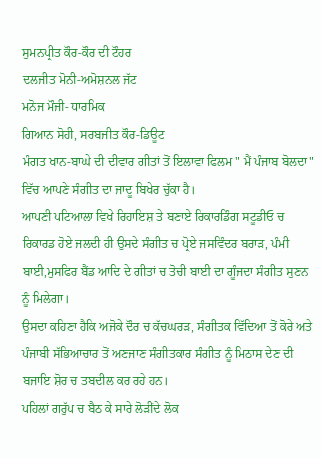ਸੁਮਨਪ੍ਰੀਤ ਕੌਰ-ਕੌਰ ਦੀ ਟੌਹਰ
ਦਲਜੀਤ ਮੋਨੀ-ਅਮੋਸ਼ਨਲ ਜੱਟ
ਮਨੋਜ ਮੌਜੀ- ਧਾਰਮਿਕ
ਗਿਆਨ ਸੋਹੀ, ਸਰਬਜੀਤ ਕੌਰ-ਡਿਊਟ
ਮੰਗਤ ਖਾਨ-ਬਾਘੇ ਦੀ ਦੀਵਾਰ ਗੀਤਾਂ ਤੋਂ ਇਲਾਵਾ ਫਿਲਮ " ਮੈਂ ਪੰਜਾਬ ਬੋਲਦਾ" ਵਿੱਚ ਆਪਣੇ ਸੰਗੀਤ ਦਾ ਜਾਦੂ ਬਿਖੇਰ ਚੁੱਕਾ ਹੈ।
ਆਪਣੀ ਪਟਿਆਲਾ ਵਿਖੇ ਰਿਹਾਇਸ਼ ਤੇ ਬਣਾਏ ਰਿਕਾਰਡਿੰਗ ਸਟੂਡੀਓ ਚ ਰਿਕਾਰਡ ਹੋਏ ਜਲਦੀ ਹੀ ਉਸਦੇ ਸੰਗੀਤ ਚ ਪ੍ਰੋਏ ਜਸਵਿੰਦਰ ਬਰਾੜ, ਪੰਮੀ ਬਾਈ,ਮੁਸਫਿਰ ਬੈਂਡ ਆਦਿ ਦੇ ਗੀਤਾਂ ਚ ਤੋਚੀ ਬਾਈ ਦਾ ਗੂੰਜਦਾ ਸੰਗੀਤ ਸੁਣਨ ਨੂੰ ਮਿਲੇਗਾ।
ਉਸਦਾ ਕਹਿਣਾ ਹੈਕਿ ਅਜੋਕੇ ਦੌਰ ਚ ਕੱਚਘਰੜ, ਸੰਗੀਤਕ ਵਿੱਦਿਆ ਤੋਂ ਕੋਰੇ ਅਤੇ ਪੰਜਾਬੀ ਸੱਭਿਆਚਾਰ ਤੋਂ ਅਣਜਾਣ ਸੰਗੀਤਕਾਰ ਸੰਗੀਤ ਨੂੰ ਮਿਠਾਸ ਦੇਣ ਦੀ ਬਜਾਇ ਸ਼ੋਰ ਚ ਤਬਦੀਲ ਕਰ ਰਹੇ ਹਨ।
ਪਹਿਲਾਂ ਗਰੁੱਪ ਚ ਬੈਠ ਕੇ ਸਾਰੇ ਲੋੜੀਂਦੇ ਲੋਕ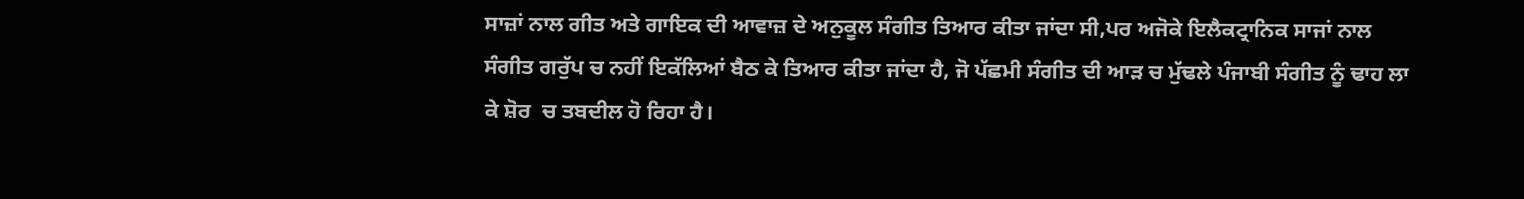ਸਾਜ਼ਾਂ ਨਾਲ ਗੀਤ ਅਤੇ ਗਾਇਕ ਦੀ ਆਵਾਜ਼ ਦੇ ਅਨੁਕੂਲ ਸੰਗੀਤ ਤਿਆਰ ਕੀਤਾ ਜਾਂਦਾ ਸੀ,ਪਰ ਅਜੋਕੇ ਇਲੈਕਟ੍ਰਾਨਿਕ ਸਾਜਾਂ ਨਾਲ ਸੰਗੀਤ ਗਰੁੱਪ ਚ ਨਹੀਂ ਇਕੱਲਿਆਂ ਬੈਠ ਕੇ ਤਿਆਰ ਕੀਤਾ ਜਾਂਦਾ ਹੈ, ਜੋ ਪੱਛਮੀ ਸੰਗੀਤ ਦੀ ਆੜ ਚ ਮੁੱਢਲੇ ਪੰਜਾਬੀ ਸੰਗੀਤ ਨੂੰ ਢਾਹ ਲਾ ਕੇ ਸ਼ੋਰ  ਚ ਤਬਦੀਲ ਹੋ ਰਿਹਾ ਹੈ।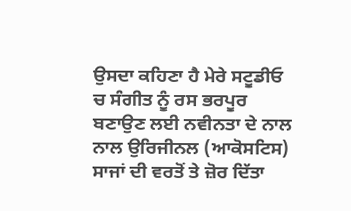ਉਸਦਾ ਕਹਿਣਾ ਹੈ ਮੇਰੇ ਸਟੂਡੀਓ ਚ ਸੰਗੀਤ ਨੂੰ ਰਸ ਭਰਪੂਰ ਬਣਾਉਣ ਲਈ ਨਵੀਨਤਾ ਦੇ ਨਾਲ ਨਾਲ ਉਰਿਜੀਨਲ (ਆਕੋਸਟਿਸ) ਸਾਜਾਂ ਦੀ ਵਰਤੋਂ ਤੇ ਜ਼ੋਰ ਦਿੱਤਾ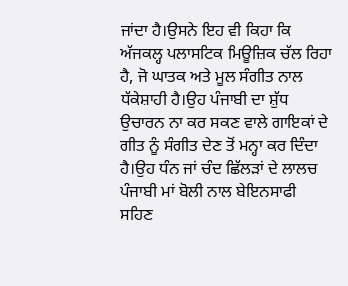ਜਾਂਦਾ ਹੈ।ਉਸਨੇ ਇਹ ਵੀ ਕਿਹਾ ਕਿ ਅੱਜਕਲ੍ਹ ਪਲਾਸਟਿਕ ਮਿਊਜ਼ਿਕ ਚੱਲ ਰਿਹਾ ਹੈ, ਜੋ ਘਾਤਕ ਅਤੇ ਮੂਲ ਸੰਗੀਤ ਨਾਲ ਧੱਕੇਸ਼ਾਹੀ ਹੈ।ਉਹ ਪੰਜਾਬੀ ਦਾ ਸ਼ੁੱਧ ਉਚਾਰਨ ਨਾ ਕਰ ਸਕਣ ਵਾਲੇ ਗਾਇਕਾਂ ਦੇ ਗੀਤ ਨੂੰ ਸੰਗੀਤ ਦੇਣ ਤੋਂ ਮਨ੍ਹਾ ਕਰ ਦਿੰਦਾ ਹੈ।ਉਹ ਧੰਨ ਜਾਂ ਚੰਦ ਛਿੱਲੜਾਂ ਦੇ ਲਾਲਚ ਪੰਜਾਬੀ ਮਾਂ ਬੋਲੀ ਨਾਲ ਬੇਇਨਸਾਫੀ ਸਹਿਣ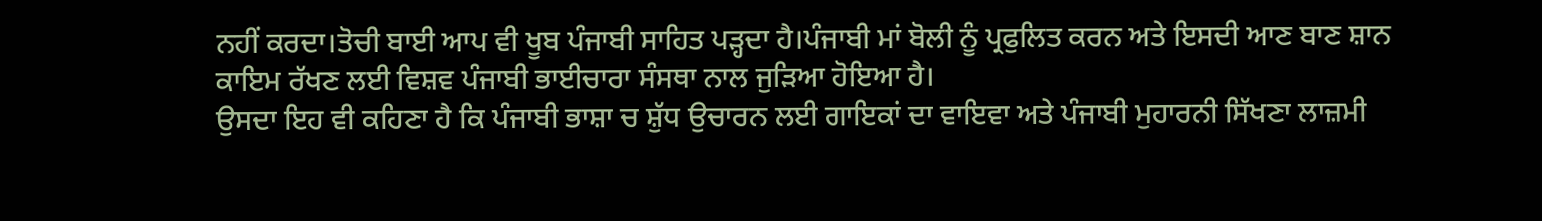ਨਹੀਂ ਕਰਦਾ।ਤੋਚੀ ਬਾਈ ਆਪ ਵੀ ਖੂਬ ਪੰਜਾਬੀ ਸਾਹਿਤ ਪੜ੍ਹਦਾ ਹੈ।ਪੰਜਾਬੀ ਮਾਂ ਬੋਲੀ ਨੂੰ ਪ੍ਰਫੁਲਿਤ ਕਰਨ ਅਤੇ ਇਸਦੀ ਆਣ ਬਾਣ ਸ਼ਾਨ ਕਾਇਮ ਰੱਖਣ ਲਈ ਵਿਸ਼ਵ ਪੰਜਾਬੀ ਭਾਈਚਾਰਾ ਸੰਸਥਾ ਨਾਲ ਜੁੜਿਆ ਹੋਇਆ ਹੈ।
ਉਸਦਾ ਇਹ ਵੀ ਕਹਿਣਾ ਹੈ ਕਿ ਪੰਜਾਬੀ ਭਾਸ਼ਾ ਚ ਸ਼ੁੱਧ ਉਚਾਰਨ ਲਈ ਗਾਇਕਾਂ ਦਾ ਵਾਇਵਾ ਅਤੇ ਪੰਜਾਬੀ ਮੁਹਾਰਨੀ ਸਿੱਖਣਾ ਲਾਜ਼ਮੀ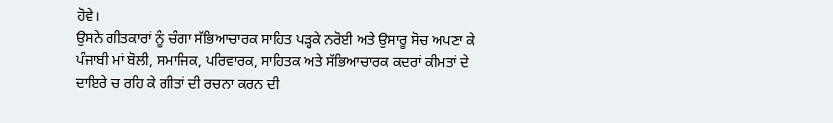ਹੋਵੇ।
ਉਸਨੇ ਗੀਤਕਾਰਾਂ ਨੂੰ ਚੰਗਾ ਸੱਭਿਆਚਾਰਕ ਸਾਹਿਤ ਪੜ੍ਹਕੇ ਨਰੋਈ ਅਤੇ ਉਸਾਰੂ ਸੋਚ ਅਪਣਾ ਕੇ ਪੰਜਾਬੀ ਮਾਂ ਬੋਲੀ, ਸਮਾਜਿਕ, ਪਰਿਵਾਰਕ, ਸਾਹਿਤਕ ਅਤੇ ਸੱਭਿਆਚਾਰਕ ਕਦਰਾਂ ਕੀਮਤਾਂ ਦੇ ਦਾਇਰੇ ਚ ਰਹਿ ਕੇ ਗੀਤਾਂ ਦੀ ਰਚਨਾ ਕਰਨ ਦੀ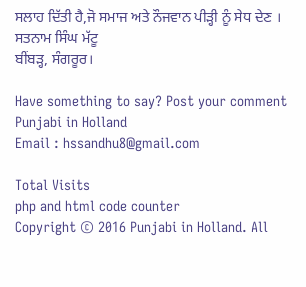ਸਲਾਹ ਦਿੱਤੀ ਹੈ,ਜੋ ਸਮਾਜ ਅਤੇ ਨੌਜਵਾਨ ਪੀੜ੍ਹੀ ਨੂੰ ਸੇਧ ਦੇਣ ।
ਸਤਨਾਮ ਸਿੰਘ ਮੱਟੂ
ਬੀਂਬੜ੍ਹ, ਸੰਗਰੂਰ।

Have something to say? Post your comment
Punjabi in Holland
Email : hssandhu8@gmail.com

Total Visits
php and html code counter
Copyright © 2016 Punjabi in Holland. All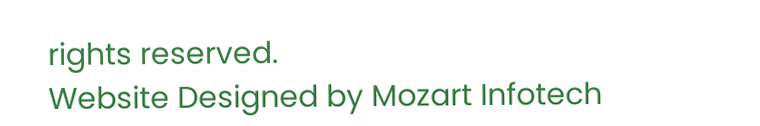rights reserved.
Website Designed by Mozart Infotech